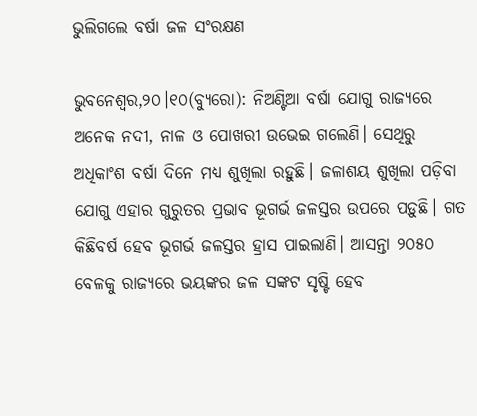ଭୁଲିଗଲେ ବର୍ଷା ଜଳ ସଂରକ୍ଷଣ

ଭୁବନେଶ୍ୱର,୨୦।୧୦(ବ୍ୟୁରୋ): ନିଅଣ୍ଟିଆ ବର୍ଷା ଯୋଗୁ ରାଜ୍ୟରେ ଅନେକ ନଦୀ, ନାଳ ଓ ପୋଖରୀ ଉଭେଇ ଗଲେଣି। ସେଥିରୁ ଅଧିକାଂଶ ବର୍ଷା ଦିନେ ମଧ୍ୟ ଶୁଖିଲା ରହୁଛି। ଜଳାଶୟ ଶୁଖିଲା ପଡ଼ିବା ଯୋଗୁ ଏହାର ଗୁରୁତର ପ୍ରଭାବ ଭୂଗର୍ଭ ଜଳସ୍ତର ଉପରେ ପଡ଼ୁଛି। ଗତ କିଛିବର୍ଷ ହେବ ଭୂଗର୍ଭ ଜଳସ୍ତର ହ୍ରାସ ପାଇଲାଣି। ଆସନ୍ତା ୨୦୫୦ ବେଳକୁ ରାଜ୍ୟରେ ଭୟଙ୍କର ଜଳ ସଙ୍କଟ ସୃଷ୍ଟି ହେବ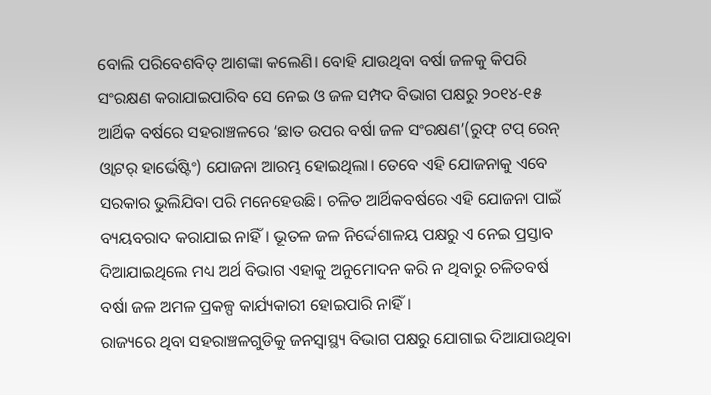ବୋଲି ପରିବେଶବିତ୍‌ ଆଶଙ୍କା କଲେଣି। ବୋହି ଯାଉଥିବା ବର୍ଷା ଜଳକୁ କିପରି ସଂରକ୍ଷଣ କରାଯାଇପାରିବ ସେ ନେଇ ଓ ଜଳ ସମ୍ପଦ ବିଭାଗ ପକ୍ଷରୁ ୨୦୧୪-୧୫ ଆର୍ଥିକ ବର୍ଷରେ ସହରାଞ୍ଚଳରେ ‘ଛାତ ଉପର ବର୍ଷା ଜଳ ସଂରକ୍ଷଣ’(ରୁଫ୍‌ ଟପ୍‌ ରେନ୍‌ ଓ୍ବାଟର୍‌ ହାର୍ଭେଷ୍ଟିଂ) ଯୋଜନା ଆରମ୍ଭ ହୋଇଥିଲା। ତେବେ ଏହି ଯୋଜନାକୁ ଏବେ ସରକାର ଭୁଲିଯିବା ପରି ମନେହେଉଛି। ଚଳିତ ଆର୍ଥିକବର୍ଷରେ ଏହି ଯୋଜନା ପାଇଁ ବ୍ୟୟବରାଦ କରାଯାଇ ନାହିଁ। ଭୂତଳ ଜଳ ନିର୍ଦ୍ଦେଶାଳୟ ପକ୍ଷରୁ ଏ ନେଇ ପ୍ରସ୍ତାବ ଦିଆଯାଇଥିଲେ ମଧ୍ୟ ଅର୍ଥ ବିଭାଗ ଏହାକୁ ଅନୁମୋଦନ କରି ନ ଥିବାରୁ ଚଳିତବର୍ଷ ବର୍ଷା ଜଳ ଅମଳ ପ୍ରକଳ୍ପ କାର୍ଯ୍ୟକାରୀ ହୋଇପାରି ନାହିଁ।
ରାଜ୍ୟରେ ଥିବା ସହରାଞ୍ଚଳଗୁଡିକୁ ଜନସ୍ବାସ୍ଥ୍ୟ ବିଭାଗ ପକ୍ଷରୁ ଯୋଗାଇ ଦିଆଯାଉଥିବା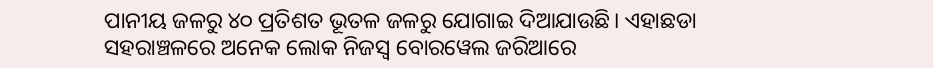ପାନୀୟ ଜଳରୁ ୪୦ ପ୍ରତିଶତ ଭୂତଳ ଜଳରୁ ଯୋଗାଇ ଦିଆଯାଉଛି। ଏହାଛଡା ସହରାଞ୍ଚଳରେ ଅନେକ ଲୋକ ନିଜସ୍ବ ବୋରୱେଲ ଜରିଆରେ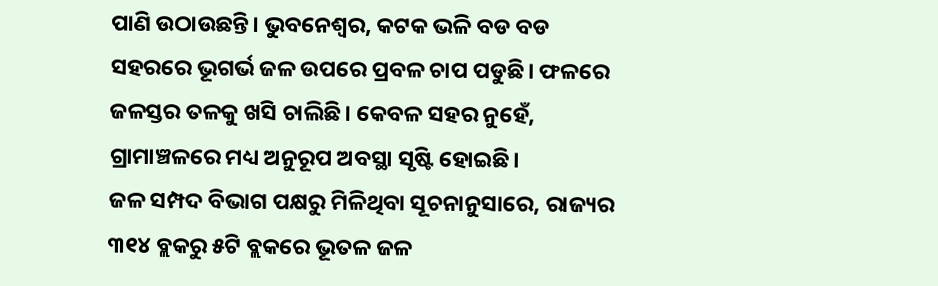ପାଣି ଉଠାଉଛନ୍ତି। ଭୁବନେଶ୍ୱର, କଟକ ଭଳି ବଡ ବଡ ସହରରେ ଭୂଗର୍ଭ ଜଳ ଉପରେ ପ୍ରବଳ ଚାପ ପଡୁଛି। ଫଳରେ ଜଳସ୍ତର ତଳକୁ ଖସି ଚାଲିଛି। କେବଳ ସହର ନୁହେଁ, ଗ୍ରାମାଞ୍ଚଳରେ ମଧ୍ୟ ଅନୁରୂପ ଅବସ୍ଥା ସୃଷ୍ଟି ହୋଇଛି।
ଜଳ ସମ୍ପଦ ବିଭାଗ ପକ୍ଷରୁ ମିଳିଥିବା ସୂଚନାନୁସାରେ, ରାଜ୍ୟର ୩୧୪ ବ୍ଲକରୁ ୫ଟି ବ୍ଲକରେ ଭୂତଳ ଜଳ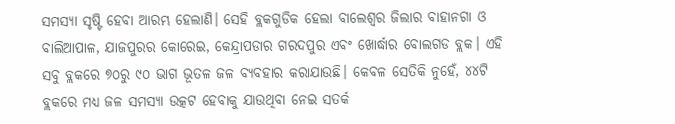ସମସ୍ୟା ସୃଷ୍ଟି ହେବା ଆରମ୍ଭ ହେଲାଣି। ସେହି ବ୍ଲକଗୁଡିକ ହେଲା ବାଲେଶ୍ୱର ଜିଲାର ବାହାନଗା ଓ ବାଲିଆପାଳ, ଯାଜପୁରର କୋରେଇ, କେନ୍ଦ୍ରାପଡାର ଗରଦପୁର ଏବଂ ଖୋର୍ଦ୍ଧାର ବୋଲଗଡ ବ୍ଲକ। ଏହି ସବୁ ବ୍ଲକରେ ୭୦ରୁ ୯୦ ଭାଗ ଭୂତଳ ଜଳ ବ୍ୟବହାର କରାଯାଉଛି। କେବଳ ସେତିକି ନୁହେଁ, ୪୪ଟି ବ୍ଲକରେ ମଧ୍ୟ ଜଳ ସମସ୍ୟା ଉତ୍କଟ ହେବାକୁ ଯାଉଥିବା ନେଇ ସତର୍କ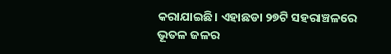କରାଯାଇଛି। ଏହାଛଡା ୨୭ଟି ସହରାଞ୍ଚଳରେ ଭୂତଳ ଜଳର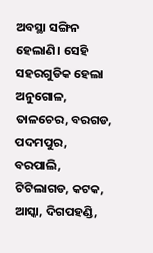ଅବସ୍ଥା ସଙ୍ଗିନ ହେଲାଣି। ସେହି ସହରଗୁଡିକ ହେଲା ଅନୁଗୋଳ, ତାଳଚେର, ବରଗଡ, ପଦମପୁର, ବରପାଲି, ଟିଟିଲାଗଡ, କଟକ, ଆସ୍କା, ଦିଗପହଣ୍ଡି,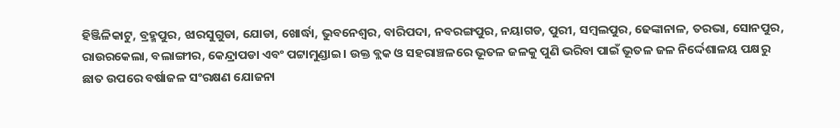ହିଞ୍ଜିଳିକାଟୁ, ବ୍ରହ୍ମପୁର, ଝାରସୁଗୁଡା, ଯୋଡା, ଖୋର୍ଦ୍ଧା, ଭୁବନେଶ୍ୱର, ବାରିପଦା, ନବରଙ୍ଗପୁର, ନୟାଗଡ, ପୁରୀ, ସମ୍ବଲପୁର, ଢେଙ୍କାନାଳ, ତରଭା, ସୋନପୁର, ରାଉରକେଲା, ବଲାଙ୍ଗୀର, କେନ୍ଦ୍ରାପଡା ଏବଂ ପଟ୍ଟାମୁଣ୍ଡାଇ। ଉକ୍ତ ବ୍ଲକ ଓ ସହରାଞ୍ଚଳରେ ଭୂତଳ ଜଳକୁ ପୁଣି ଭରିବା ପାଇଁ ଭୂତଳ ଜଳ ନିର୍ଦ୍ଦେଶାଳୟ ପକ୍ଷରୁ ଛାତ ଉପରେ ବର୍ଷାଜଳ ସଂରକ୍ଷଣ ଯୋଜନା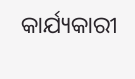କାର୍ଯ୍ୟକାରୀ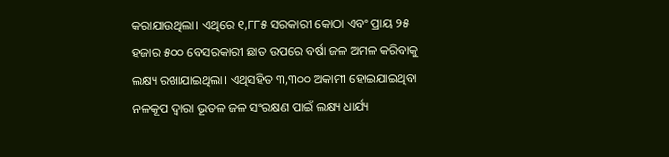କରାଯାଉଥିଲା। ଏଥିରେ ୧,୮୮୫ ସରକାରୀ କୋଠା ଏବଂ ପ୍ରାୟ ୨୫ ହଜାର ୫୦୦ ବେସରକାରୀ ଛାତ ଉପରେ ବର୍ଷା ଜଳ ଅମଳ କରିବାକୁ ଲକ୍ଷ୍ୟ ରଖାଯାଇଥିଲା। ଏଥିସହିତ ୩,୩୦୦ ଅକାମୀ ହୋଇଯାଇଥିବା ନଳକୂପ ଦ୍ୱାରା ଭୂତଳ ଜଳ ସଂରକ୍ଷଣ ପାଇଁ ଲକ୍ଷ୍ୟ ଧାର୍ଯ୍ୟ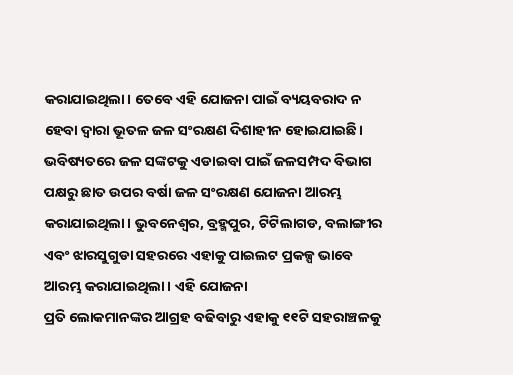କରାଯାଇଥିଲା। ତେବେ ଏହି ଯୋଜନା ପାଇଁ ବ୍ୟୟବରାଦ ନ ହେବା ଦ୍ୱାରା ଭୂତଳ ଜଳ ସଂରକ୍ଷଣ ଦିଶାହୀନ ହୋଇଯାଇଛି।
ଭବିଷ୍ୟତରେ ଜଳ ସଙ୍କଟକୁ ଏଡାଇବା ପାଇଁ ଜଳସମ୍ପଦ ବିଭାଗ ପକ୍ଷରୁ ଛାତ ଉପର ବର୍ଷା ଜଳ ସଂରକ୍ଷଣ ଯୋଜନା ଆରମ୍ଭ କରାଯାଇଥିଲା। ଭୁବନେଶ୍ୱର, ବ୍ରହ୍ମପୁର, ଟିଟିଲାଗଡ, ବଲାଙ୍ଗୀର ଏବଂ ଝାରସୁଗୁଡା ସହରରେ ଏହାକୁ ପାଇଲଟ ପ୍ରକଳ୍ପ ଭାବେ ଆରମ୍ଭ କରାଯାଇଥିଲା। ଏହି ଯୋଜନା
ପ୍ରତି ଲୋକମାନଙ୍କର ଆଗ୍ରହ ବଢିବାରୁ ଏହାକୁ ୧୧ଟି ସହରାଞ୍ଚଳକୁ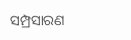ସମ୍ପ୍ରସାରଣ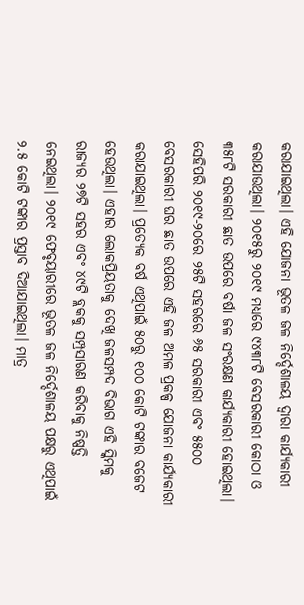କରାଯାଇଥିଲା। ଏହି ଯୋଜନା ଭୂତଳ ଜଳ ନିର୍ଦ୍ଦେଶାଳୟ ଦ୍ୱାରା କାର୍ଯ୍ୟକାରୀ କରାଯାଉଥିଲା। ୨୦୧୫ରୁ ୨୦୧୯ ମଧ୍ୟରେ ୯୪୩୮ଟି ବେସରକାରୀ କୋଠା ଓ ୩୫୮ଟି ସରକାରୀ ଛାତ ଉପରେ ବର୍ଷା ଜଳ ସଂରକ୍ଷଣ କାର୍ଯ୍ୟକାରୀ ହୋଇଥିଲା। ସେହିପରି ୨୦୧୯-୨୦ରେ ୨୫ଟି ସହରରେ ୬୫ ସରକାରୀ ଏବଂ ୫୫୦୦ ବେସରକାରୀ ଘର ଛାତ ଉପରେ ଏହି ଜଳ ଅମଳ ପ୍ରକଳ୍ପ ଯୋଜନା କାର୍ଯ୍ୟକାରୀ କରାଯାଇଥିଲା। ପ୍ରତ୍ୟେକ ବର୍ଷ ଏଥିପାଇଁ ୫୦ରୁ ୧୦୦ କୋଟି ଟଙ୍କାର ବଜେଟ ହେଉଥିଲା। ଏହାର ଲୋକପ୍ରିୟତାକୁ ଦେଖି ଜଳସମ୍ପଦ ବିଭାଗ ଏହି ସ୍କିମକୁ ରାଜ୍ୟର ୨୭ଟି ସହର ଏବଂ ୪୯ଟି ବ୍ଲକକୁ ସମ୍ପ୍ରସାରଣ କରିବାକୁ ନିଷ୍ପତ୍ତି ନେଇଥିଲା। ୨୦୧୯ ଫେବୃୟାରୀରେ ଭୂତଳ ଜଳ ନିର୍ଦ୍ଦେଶାଳୟ ପକ୍ଷରୁ ଏଥିପାଇଁ ୨.୫ କୋଟି ଟଙ୍କାର ପ୍ରସ୍ତାବ ଦିଆଯାଇଥିଲା। ମାତ୍ର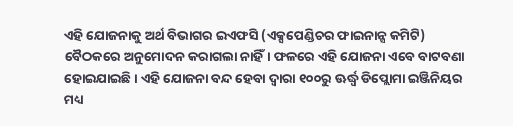ଏହି ଯୋଜନାକୁ ଅର୍ଥ ବିଭାଗର ଇଏଫସି (ଏକ୍ସପେଣ୍ଡିଚର ଫାଇନାନ୍ସ କମିଟି) ବୈଠକରେ ଅନୁମୋଦନ କରାଗଲା ନାହିଁ। ଫଳରେ ଏହି ଯୋଜନା ଏବେ ବାଟବଣା ହୋଇଯାଇଛି। ଏହି ଯୋଜନା ବନ୍ଦ ହେବା ଦ୍ୱାରା ୧୦୦ରୁ ଊର୍ଦ୍ଧ୍ୱ ଡିପ୍ଲୋମା ଇଞ୍ଜିନିୟର ମଧ୍ୟ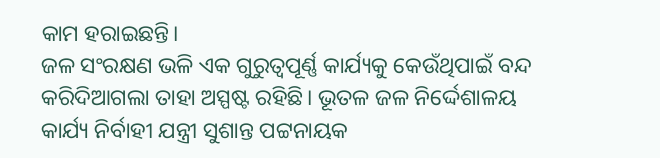କାମ ହରାଇଛନ୍ତି।
ଜଳ ସଂରକ୍ଷଣ ଭଳି ଏକ ଗୁରୁତ୍ୱପୂର୍ଣ୍ଣ କାର୍ଯ୍ୟକୁ କେଉଁଥିପାଇଁ ବନ୍ଦ କରିଦିଆଗଲା ତାହା ଅସ୍ପଷ୍ଟ ରହିଛି। ଭୂତଳ ଜଳ ନିର୍ଦ୍ଦେଶାଳୟ କାର୍ଯ୍ୟ ନିର୍ବାହୀ ଯନ୍ତ୍ରୀ ସୁଶାନ୍ତ ପଟ୍ଟନାୟକ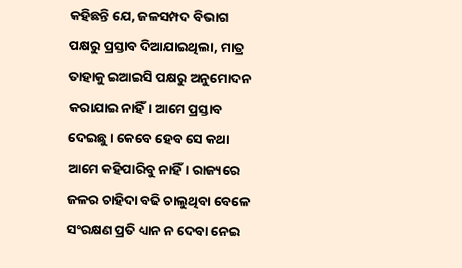କହିଛନ୍ତି ଯେ, ଜଳସମ୍ପଦ ବିଭାଗ ପକ୍ଷରୁ ପ୍ରସ୍ତାବ ଦିଆଯାଇଥିଲା, ମାତ୍ର ତାହାକୁ ଇଆଇସି ପକ୍ଷରୁ ଅନୁମୋଦନ କରାଯାଇ ନାହିଁ। ଆମେ ପ୍ରସ୍ତାବ ଦେଇଛୁ। କେବେ ହେବ ସେ କଥା ଆମେ କହିପାରିବୁ ନାହିଁ। ରାଜ୍ୟରେ ଜଳର ଚାହିଦା ବଢି ଚାଲୁଥିବା ବେଳେ ସଂରକ୍ଷଣ ପ୍ରତି ଧ୍ୟାନ ନ ଦେବା ନେଇ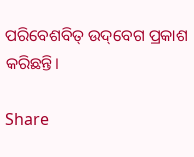ପରିବେଶବିତ୍‌ ଉଦ୍‌ବେଗ ପ୍ରକାଶ କରିଛନ୍ତି।

Share